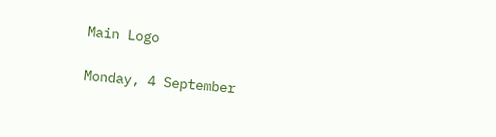Main Logo

Monday, 4 September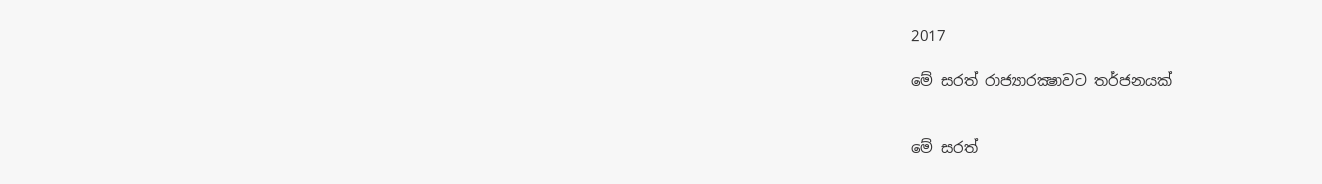2017

මේ සරත් රාජ්‍යාරක්‍ෂාවට තර්ජනයක්


මේ සරත්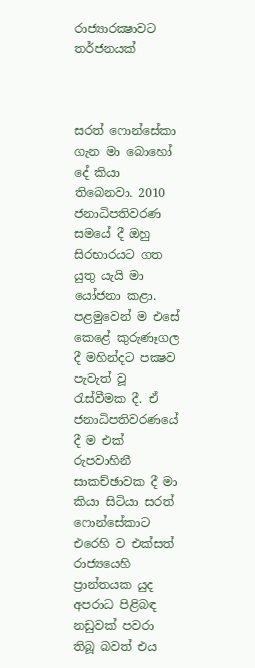රාජ්‍යාරක්‍ෂාවට තර්ජනයක්



සරත් ෆොන්සේකා ගැන මා බොහෝ දේ කියා තිබෙනවා. 2010 ජනාධිපතිවරණ සමයේ දී ඔහු සිරභාරයට ගත යුතු යැයි මා යෝජනා කළා. පළමුවෙන් ම එසේ කෙළේ කුරුණෑගල දී මහින්දට පක්‍ෂව පැවැත් වූ රැස්වීමක දී. ඒ ජනාධිපතිවරණයේ දී ම එක් රුපවාහිනී සාකච්ඡාවක දී මා කියා සිටියා සරත් ෆොන්සේකාට එරෙහි ව එක්සත් රාජ්‍යයෙහි ප්‍රාන්තයක යුද අපරාධ පිළිබඳ නඩුවක් පවරා තිබූ බවත් එය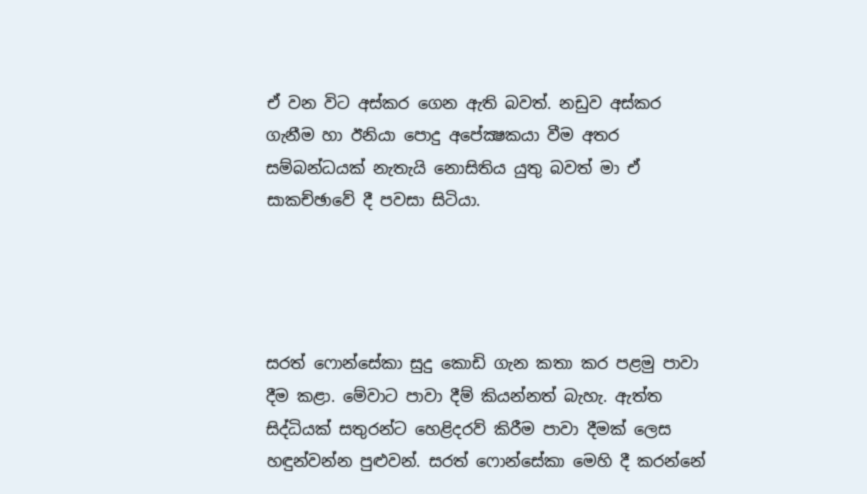ඒ වන විට අස්කර ගෙන ඇති බවත්. නඩුව අස්කර ගැනීම හා ඊනියා පොදු අපේක්‍ෂකයා වීම අතර සම්බන්ධයක් නැතැයි නොසිතිය යුතු බවත් මා ඒ සාකච්ඡාවේ දී පවසා සිටියා.




සරත් ෆොන්සේකා සුදු කොඩි ගැන කතා කර පළමු පාවා දීම කළා. මේවාට පාවා දීම් කියන්නත් බැහැ. ඇත්ත සිද්ධියක් සතුරන්ට හෙළිදරව් කිරීම පාවා දීමක් ලෙස හඳුන්වන්න පුළුවන්. සරත් ෆොන්සේකා මෙහි දී කරන්නේ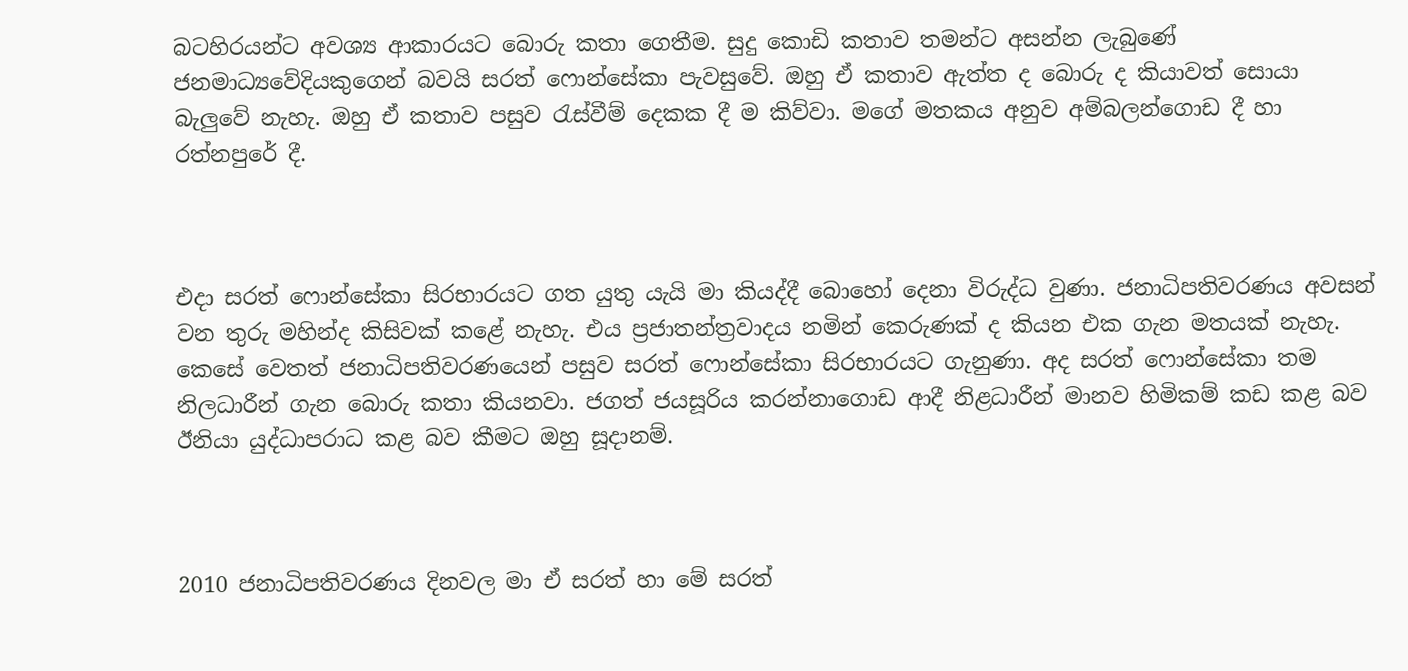බටහිරයන්ට අවශ්‍ය ආකාරයට බොරු කතා ගෙතීම. සුදු කොඩි කතාව තමන්ට අසන්න ලැබුණේ ජනමාධ්‍යවේදියකුගෙන් බවයි සරත් ෆොන්සේකා පැවසුවේ. ඔහු ඒ කතාව ඇත්ත ද බොරු ද කියාවත් සොයා බැලුවේ නැහැ. ඔහු ඒ කතාව පසුව රැස්වීම් දෙකක දී ම කිව්වා. මගේ මතකය අනුව අම්බලන්ගොඩ දී හා රත්නපුරේ දී.



එදා සරත් ෆොන්සේකා සිරභාරයට ගත යුතු යැයි මා කියද්දී බොහෝ දෙනා විරුද්ධ වුණා. ජනාධිපතිවරණය අවසන් වන තුරු මහින්ද කිසිවක් කළේ නැහැ. එය ප්‍රජාතන්ත්‍රවාදය නමින් කෙරුණක් ද කියන එක ගැන මතයක් නැහැ. කෙසේ වෙතත් ජනාධිපතිවරණයෙන් පසුව සරත් ෆොන්සේකා සිරභාරයට ගැනුණා. අද සරත් ෆොන්සේකා තම නිලධාරීන් ගැන බොරු කතා කියනවා. ජගත් ජයසූරිය කරන්නාගොඩ ආදී නිළධාරීන් මානව හිමිකම් කඩ කළ බව ඊනියා යුද්ධාපරාධ කළ බව කීමට ඔහු සූදානම්.



2010 ජනාධිපතිවරණය දිනවල මා ඒ සරත් හා මේ සරත්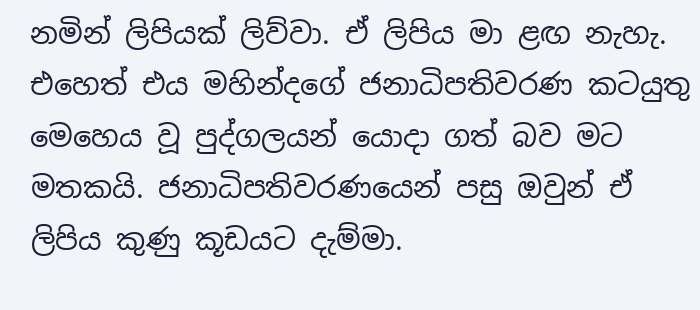නමින් ලිපියක් ලිව්වා. ඒ ලිපිය මා ළඟ නැහැ. එහෙත් එය මහින්දගේ ජනාධිපතිවරණ කටයුතු මෙහෙය වූ පුද්ගලයන් යොදා ගත් බව මට මතකයි. ජනාධිපතිවරණයෙන් පසු ඔවුන් ඒ ලිපිය කුණු කූඩයට දැම්මා.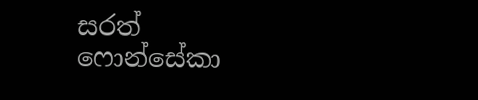සරත් ෆොන්සේකා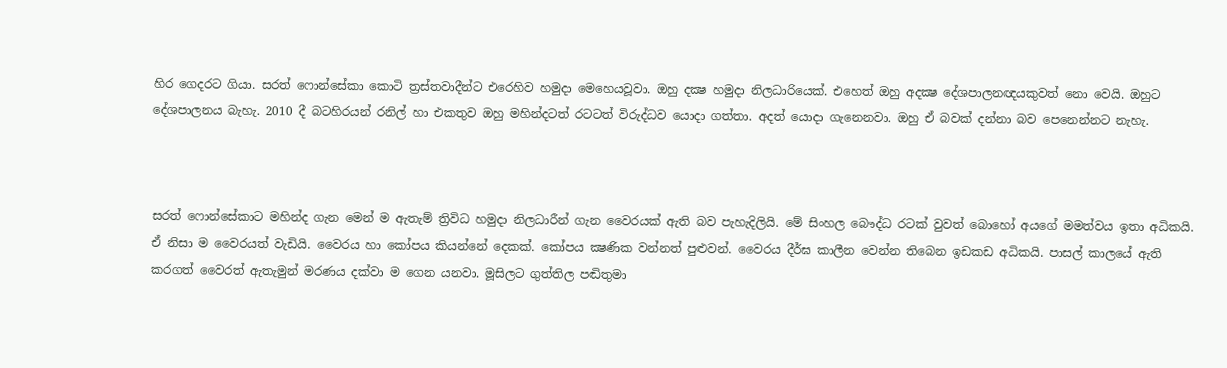හිර ගෙදරට ගියා. සරත් ෆොන්සේකා කොටි ත්‍රස්තවාදීන්ට එරෙහිව හමුදා මෙහෙයවූවා. ඔහු දක්‍ෂ හමුදා නිලධාරියෙක්. එහෙත් ඔහු අදක්‍ෂ දේශපාලනඥයකුවත් නො වෙයි. ඔහුට දේශපාලනය බැහැ. 2010 දී බටහිරයන් රනිල් හා එකතුව ඔහු මහින්දටත් රටටත් විරුද්ධව යොදා ගත්තා. අදත් යොදා ගැනෙනවා. ඔහු ඒ බවක් දන්නා බව පෙනෙන්නට නැහැ.



සරත් ෆොන්සේකාට මහින්ද ගැන මෙන් ම ඇතැම් ත්‍රිවිධ හමුදා නිලධාරීන් ගැන වෛරයක් ඇති බව පැහැදිලියි. මේ සිංහල බෞද්ධ රටක් වුවත් බොහෝ අයගේ මමත්වය ඉතා අධිකයි. ඒ නිසා ම වෛරයත් වැඩියි. වෛරය හා කෝපය කියන්නේ දෙකක්. කෝපය ක්‍ෂණික වන්නත් පුළුවන්. වෛරය දීර්ඝ කාලීන වෙන්න තිබෙන ඉඩකඩ අධිකයි. පාසල් කාලයේ ඇති කරගත් වෛරත් ඇතැමුන් මරණය දක්වා ම ගෙන යනවා. මූසිලට ගුත්තිල පඬිතුමා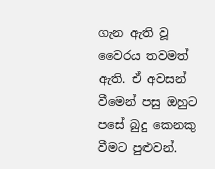ගැන ඇති වූ වෛරය තවමත් ඇති. ඒ අවසන් වීමෙන් පසු ඔහුට පසේ බුදු කෙනකු වීමට පුළුවන්.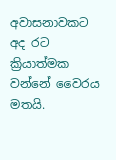අවාසනාවකට අද රට ක්‍රියාත්මක වන්නේ වෛරය මතයි.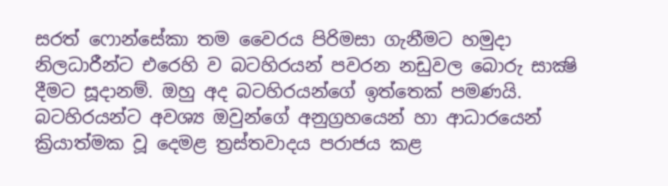සරත් ෆොන්සේකා තම වෛරය පිරිමසා ගැනීමට හමුදා නිලධාරීන්ට එරෙහි ව බටහිරයන් පවරන නඩුවල බොරු සාක්‍ෂි දීමට සූදානම්. ඔහු අද බටහිරයන්ගේ ඉත්තෙක් පමණයි. බටහිරයන්ට අවශ්‍ය ඔවුන්ගේ අනුග්‍රහයෙන් හා ආධාරයෙන් ක්‍රියාත්මක වූ දෙමළ ත්‍රස්තවාදය පරාජය කළ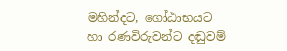මහින්දට, ගෝඨාභයට හා රණවිරුවන්ට දඬුවම්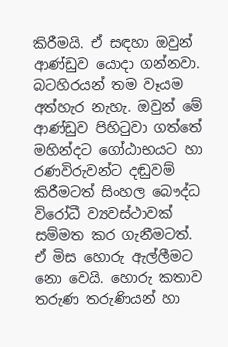කිරීමයි. ඒ සඳහා ඔවුන් ආණ්ඩුව යොදා ගන්නවා. බටහිරයන් තම වෑයම අත්හැර නැහැ. ඔවුන් මේ ආණ්ඩුව පිහිටුවා ගත්තේ මහින්දට ගෝඨාභයට හා රණවිරුවන්ට දඬුවම් කිරීමටත් සිංහල බෞද්ධ විරෝධී ව්‍යවස්ථාවක් සම්මත කර ගැනීමටත්. ඒ මිස හොරු ඇල්ලීමට නො වෙයි. හොරු කතාව තරුණ තරුණියන් හා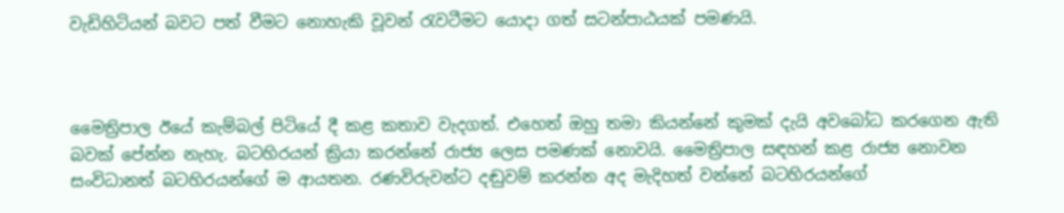වැඩිහිටියන් බවට පත් වීමට නොහැකි වූවන් රැවටීමට යොදා ගත් සටන්පාඨයක් පමණයි.



මෛත්‍රිපාල ඊයේ කැම්බල් පිටියේ දී කළ කතාව වැදගත්. එහෙත් ඔහු තමා කියන්නේ කුමක් දැයි අවබෝධ කරගෙන ඇති බවක් පේන්න නැහැ. බටහිරයන් ක්‍රියා කරන්නේ රාජ්‍ය ලෙස පමණක් නොවයි. මෛත්‍රිපාල සඳහන් කළ රාජ්‍ය නොවන සංවිධානත් බටහිරයන්ගේ ම ආයතන. රණවිරුවන්ට දඬුවම් කරන්න අද මැදිහත් වන්නේ බටහිරයන්ගේ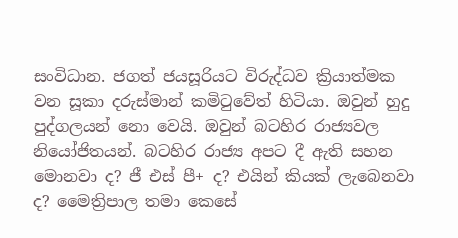සංවිධාන. ජගත් ජයසූරියට විරුද්ධව ක්‍රියාත්මක වන සූකා දරුස්මාන් කමිටුවේත් හිටියා. ඔවුන් හුදු පුද්ගලයන් නො වෙයි. ඔවුන් බටහිර රාජ්‍යවල නියෝජිතයන්. බටහිර රාජ්‍ය අපට දී ඇති සහන මොනවා ද? ජී එස් පී+ ද? එයින් කියක් ලැබෙනවා ද? මෛත්‍රිපාල තමා කෙසේ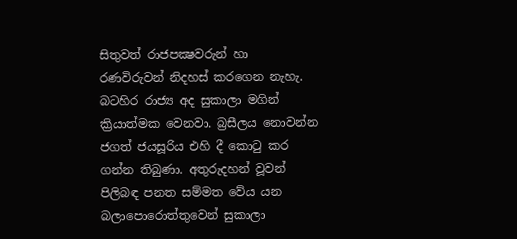සිතුවත් රාජපක්‍ෂවරුන් හා රණවිරුවන් නිදහස් කරගෙන නැහැ. බටහිර රාජ්‍ය අද සුකාලා මගින් ක්‍රියාත්මක වෙනවා. බ්‍රසීලය නොවන්න ජගත් ජයසූරිය එහි දී කොටු කර ගන්න තිබුණා. අතුරුදහන් වූවන් පිලිබඳ පනත සම්මත වේය යන බලාපොරොත්තුවෙන් සුකාලා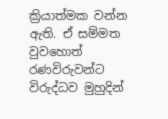ක්‍රියාත්මක වන්න ඇති. ඒ සම්මත වුවහොත් රණවිරුවන්ට විරුද්ධව මුහුදින්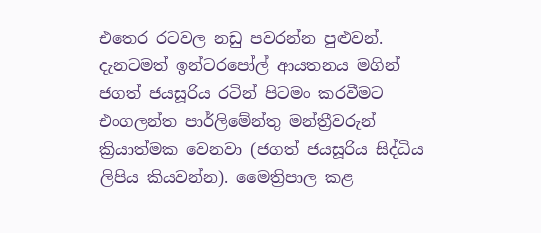එතෙර රටවල නඩු පවරන්න පුළුවන්. දැනටමත් ඉන්ටරපෝල් ආයතනය මගින් ජගත් ජයසූරිය රටින් පිටමං කරවීමට එංගලන්ත පාර්ලිමේන්තු මන්ත්‍රීවරුන් ක්‍රියාත්මක වෙනවා (ජගත් ජයසූරිය සිද්ධිය ලිපිය කියවන්න). මෛත්‍රිපාල කළ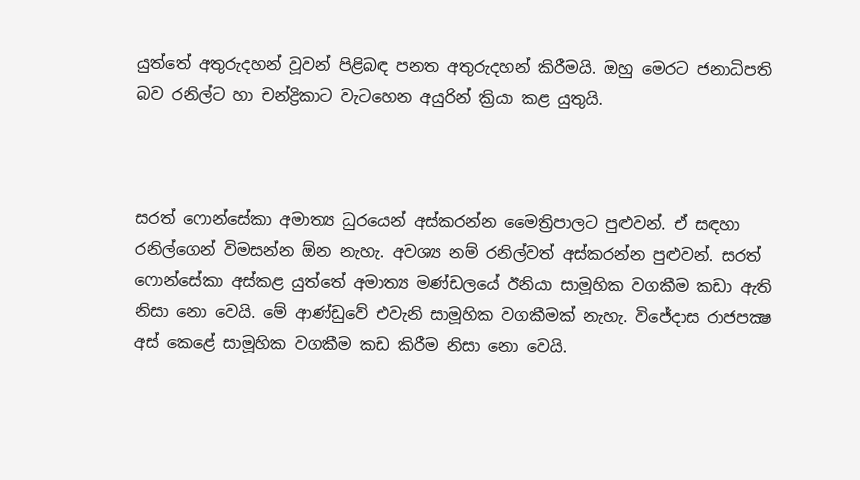යුත්තේ අතුරුදහන් වූවන් පිළිබඳ පනත අතුරුදහන් කිරීමයි. ඔහු මෙරට ජනාධිපති බව රනිල්ට හා චන්ද්‍රිකාට වැටහෙන අයුරින් ක්‍රියා කළ යුතුයි.



සරත් ෆොන්සේකා අමාත්‍ය ධුරයෙන් අස්කරන්න මෛත්‍රිපාලට පුළුවන්. ඒ සඳහා රනිල්ගෙන් විමසන්න ඕන නැහැ. අවශ්‍ය නම් රනිල්වත් අස්කරන්න පුළුවන්. සරත් ෆොන්සේකා අස්කළ යුත්තේ අමාත්‍ය මණ්ඩලයේ ඊනියා සාමූහික වගකීම කඩා ඇති නිසා නො වෙයි. මේ ආණ්ඩුවේ එවැනි සාමූහික වගකීමක් නැහැ. විජේදාස රාජපක්‍ෂ අස් කෙළේ සාමූහික වගකීම කඩ කිරීම නිසා නො වෙයි.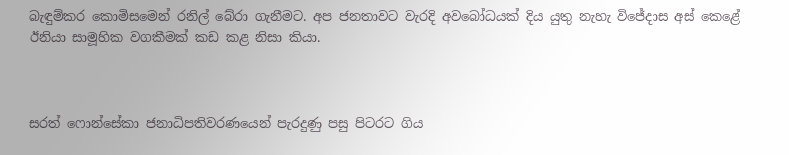බැඳුම්කර කොමිසමෙන් රනිල් බේරා ගැනීමට. අප ජනතාවට වැරදි අවබෝධයක් දිය යුතු නැහැ විජේදාස අස් කෙළේ ඊනියා සාමූහික වගකීමක් කඩ කළ නිසා කියා.



සරත් ෆොන්සේකා ජනාධිපතිවරණයෙන් පැරදුණු පසු පිටරට ගිය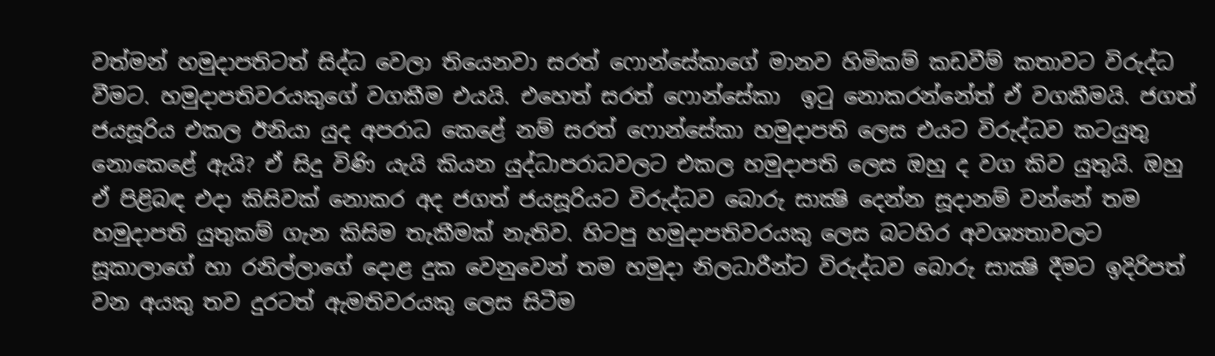වත්මන් හමුදාපතිටත් සිද්ධ වෙලා තියෙනවා සරත් ෆොන්සේකාගේ මානව හිමිකම් කඩවීම් කතාවට විරුද්ධ වීමට. හමුදාපතිවරයකුගේ වගකීම එයයි. එහෙත් සරත් ෆොන්සේකා  ඉටු නොකරන්නේත් ඒ වගකීමයි. ජගත් ජයසූරිය එකල ඊනියා යුද අපරාධ කෙළේ නම් සරත් ෆොන්සේකා හමුදාපති ලෙස එයට විරුද්ධව කටයුතු නොකෙළේ ඇයි? ඒ සිදු විණි යැයි කියන යුද්ධාපරාධවලට එකල හමුදාපති ලෙස ඔහු ද වග කිව යුතුයි. ඔහු ඒ පිළිබඳ එදා කිසිවක් නොකර අද ජගත් ජයසූරියට විරුද්ධව බොරු සාක්‍ෂි දෙන්න සූදානම් වන්නේ තම හමුදාපති යුතුකම් ගැන කිසිම තැකීමක් නැතිව. හිටපු හමුදාපතිවරයකු ලෙස බටහිර අවශ්‍යතාවලට සූකාලාගේ හා රනිල්ලාගේ දොළ දුක වෙනුවෙන් තම හමුදා නිලධාරීන්ට විරුද්ධව බොරු සාක්‍ෂි දීමට ඉදිරිපත් වන අයකු තව දුරටත් ඇමතිවරයකු ලෙස සිටීම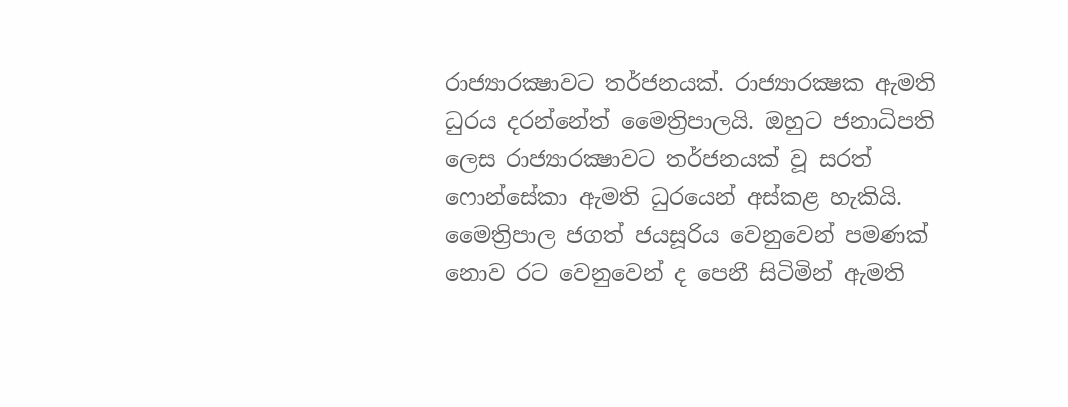රාජ්‍යාරක්‍ෂාවට තර්ජනයක්. රාජ්‍යාරක්‍ෂක ඇමති ධුරය දරන්නේත් මෛත්‍රිපාලයි. ඔහුට ජනාධිපති ලෙස රාජ්‍යාරක්‍ෂාවට තර්ජනයක් වූ සරත් ෆොන්සේකා ඇමති ධුරයෙන් අස්කළ හැකියි. මෛත්‍රිපාල ජගත් ජයසූරිය වෙනුවෙන් පමණක් නොව රට වෙනුවෙන් ද පෙනී සිටිමින් ඇමති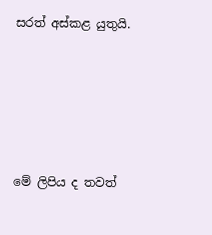සරත් අස්කළ යුතුයි.





මේ ලිපිය ද තවත්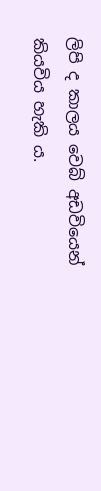ලිපි ද කාලය වෙබ් අඩවියෙන් කියවිය හැකි ය.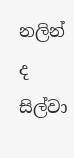නලින් ද සිල්වා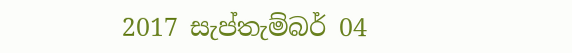2017 සැප්තැම්බර් 04